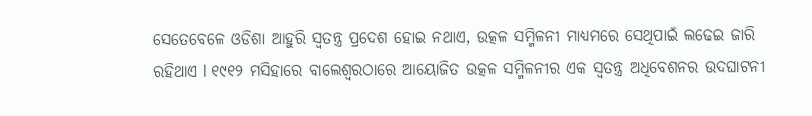ସେତେବେଳେ ଓଡିଶା ଆହୁରି ସ୍ଵତନ୍ତ୍ର ପ୍ରଦେଶ ହୋଇ ନଥାଏ, ଉତ୍କଳ ସମ୍ମିଳନୀ ମାଧ୍ୟମରେ ସେଥିପାଇଁ ଲଢେଇ ଜାରି ରହିଥାଏ l ୧୯୧୨ ମସିହାରେ ବାଲେଶ୍ଵରଠାରେ ଆୟୋଜିତ ଉତ୍କଳ ସମ୍ମିଳନୀର ଏକ ସ୍ଵତନ୍ତ୍ର ଅଧିବେଶନର ଉଦଘାଟନୀ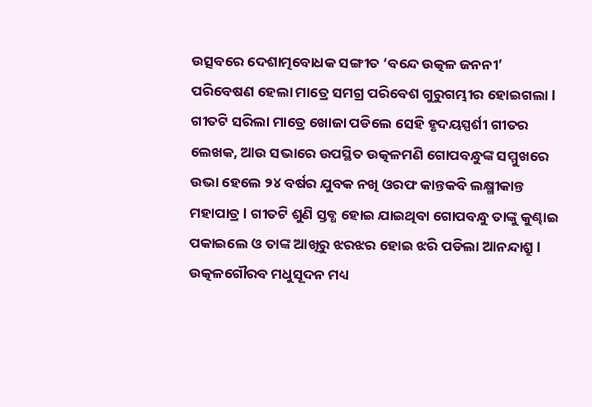ଉତ୍ସବରେ ଦେଶାତ୍ମବୋଧକ ସଙ୍ଗୀତ ‘ବନ୍ଦେ ଉତ୍କଳ ଜନନୀ’ ପରିବେଷଣ ହେଲା ମାତ୍ରେ ସମଗ୍ର ପରିବେଶ ଗୁରୁଗମ୍ଭୀର ହୋଇଗଲା l ଗୀତଟି ସରିଲା ମାତ୍ରେ ଖୋଜା ପଡିଲେ ସେହି ହୃଦୟସ୍ପର୍ଶୀ ଗୀତର ଲେଖକ, ଆଉ ସଭାରେ ଉପସ୍ଥିତ ଉତ୍କଳମଣି ଗୋପବନ୍ଧୁଙ୍କ ସମ୍ମୁଖରେ ଉଭା ହେଲେ ୨୪ ବର୍ଷର ଯୁବକ ନଖି ଓରଫ କାନ୍ତକବି ଲକ୍ଷ୍ମୀକାନ୍ତ ମହାପାତ୍ର l ଗୀତଟି ଶୁଣି ସ୍ତବ୍ଧ ହୋଇ ଯାଇଥିବା ଗୋପବନ୍ଧୁ ତାଙ୍କୁ କୁଣ୍ଢାଇ ପକାଇଲେ ଓ ତାଙ୍କ ଆଖିରୁ ଝରଝର ହୋଇ ଝରି ପଡିଲା ଆନନ୍ଦାଶ୍ରୁ l ଉତ୍କଳଗୌରବ ମଧୁସୂଦନ ମଧ୍ୟ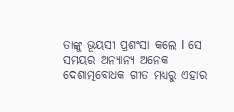ତାଙ୍କୁ ଭୂୟସୀ ପ୍ରଶଂସା କଲେ I ସେ ସମୟର ଅନ୍ୟାନ୍ୟ ଅନେକ ଦେଶାତ୍ମବୋଧକ ଗୀତ ମଧ୍ୟରୁ ଏହାର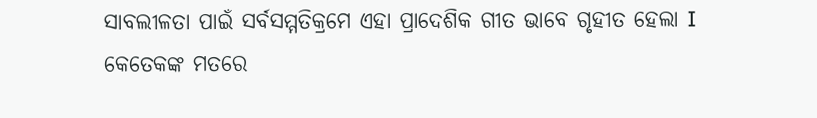ସାବଲୀଳତା ପାଇଁ ସର୍ବସମ୍ମତିକ୍ରମେ ଏହା ପ୍ରାଦେଶିକ ଗୀତ ଭାବେ ଗୃହୀତ ହେଲା I କେତେକଙ୍କ ମତରେ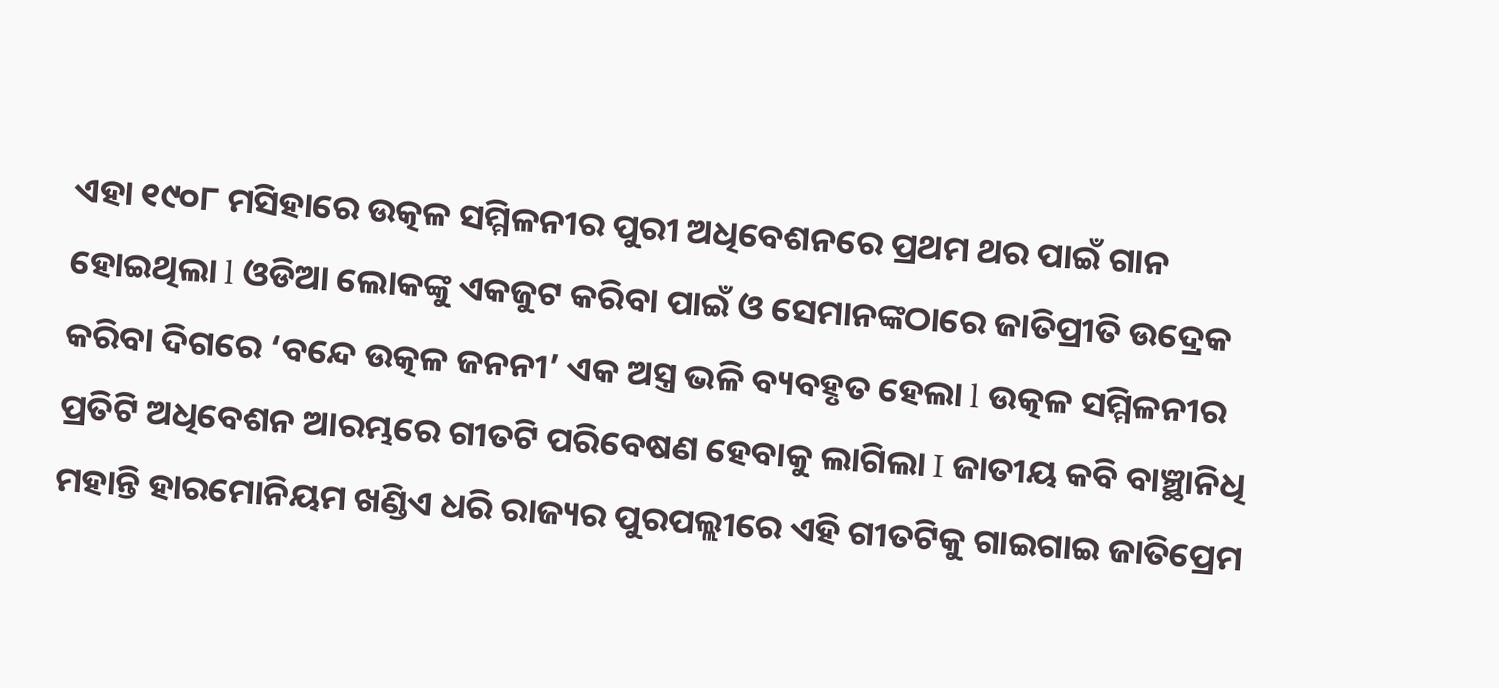ଏହା ୧୯୦୮ ମସିହାରେ ଉତ୍କଳ ସମ୍ମିଳନୀର ପୁରୀ ଅଧିବେଶନରେ ପ୍ରଥମ ଥର ପାଇଁ ଗାନ ହୋଇଥିଲା l ଓଡିଆ ଲୋକଙ୍କୁ ଏକଜୁଟ କରିବା ପାଇଁ ଓ ସେମାନଙ୍କଠାରେ ଜାତିପ୍ରୀତି ଉଦ୍ରେକ କରିବା ଦିଗରେ ‘ବନ୍ଦେ ଉତ୍କଳ ଜନନୀ’ ଏକ ଅସ୍ତ୍ର ଭଳି ବ୍ୟବହୃତ ହେଲା l ଉତ୍କଳ ସମ୍ମିଳନୀର ପ୍ରତିଟି ଅଧିବେଶନ ଆରମ୍ଭରେ ଗୀତଟି ପରିବେଷଣ ହେବାକୁ ଲାଗିଲା I ଜାତୀୟ କବି ବାଞ୍ଛାନିଧି ମହାନ୍ତି ହାରମୋନିୟମ ଖଣ୍ଡିଏ ଧରି ରାଜ୍ୟର ପୁରପଲ୍ଲୀରେ ଏହି ଗୀତଟିକୁ ଗାଇଗାଇ ଜାତିପ୍ରେମ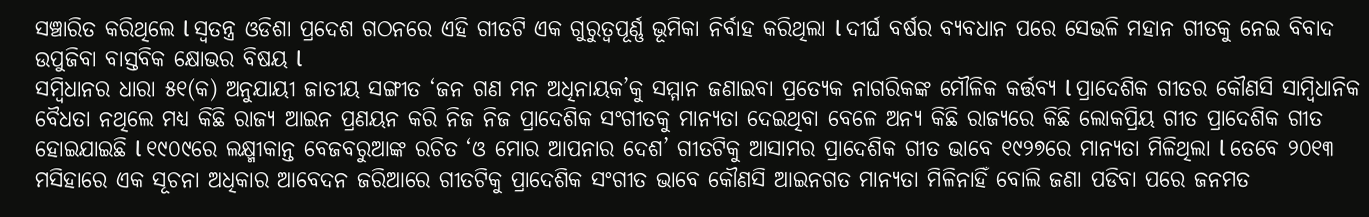ସଞ୍ଚାରିତ କରିଥିଲେ l ସ୍ଵତନ୍ତ୍ର ଓଡିଶା ପ୍ରଦେଶ ଗଠନରେ ଏହି ଗୀତଟି ଏକ ଗୁରୁତ୍ଵପୂର୍ଣ୍ଣ ଭୂମିକା ନିର୍ବାହ କରିଥିଲା l ଦୀର୍ଘ ବର୍ଷର ବ୍ୟବଧାନ ପରେ ସେଭଳି ମହାନ ଗୀତକୁ ନେଇ ବିବାଦ ଉପୁଜିବା ବାସ୍ତବିକ କ୍ଷୋଭର ବିଷୟ l
ସମ୍ଵିଧାନର ଧାରା ୫୧(କ) ଅନୁଯାୟୀ ଜାତୀୟ ସଙ୍ଗୀତ ‘ଜନ ଗଣ ମନ ଅଧିନାୟକ’କୁ ସମ୍ମାନ ଜଣାଇବା ପ୍ରତ୍ୟେକ ନାଗରିକଙ୍କ ମୌଳିକ କର୍ତ୍ତବ୍ୟ l ପ୍ରାଦେଶିକ ଗୀତର କୌଣସି ସାମ୍ଵିଧାନିକ ବୈଧତା ନଥିଲେ ମଧ୍ୟ କିଛି ରାଜ୍ୟ ଆଇନ ପ୍ରଣୟନ କରି ନିଜ ନିଜ ପ୍ରାଦେଶିକ ସଂଗୀତକୁ ମାନ୍ୟତା ଦେଇଥିବା ବେଳେ ଅନ୍ୟ କିଛି ରାଜ୍ୟରେ କିଛି ଲୋକପ୍ରିୟ ଗୀତ ପ୍ରାଦେଶିକ ଗୀତ ହୋଇଯାଇଛି l ୧୯୦୯ରେ ଲକ୍ଷ୍ମୀକାନ୍ତ ବେଜବରୁଆଙ୍କ ରଚିତ ‘ଓ ମୋର ଆପନାର ଦେଶ’ ଗୀତଟିକୁ ଆସାମର ପ୍ରାଦେଶିକ ଗୀତ ଭାବେ ୧୯୨୭ରେ ମାନ୍ୟତା ମିଳିଥିଲା l ତେବେ ୨୦୧୩ ମସିହାରେ ଏକ ସୂଚନା ଅଧିକାର ଆବେଦନ ଜରିଆରେ ଗୀତଟିକୁ ପ୍ରାଦେଶିକ ସଂଗୀତ ଭାବେ କୌଣସି ଆଇନଗତ ମାନ୍ୟତା ମିଳିନାହିଁ ବୋଲି ଜଣା ପଡିବା ପରେ ଜନମତ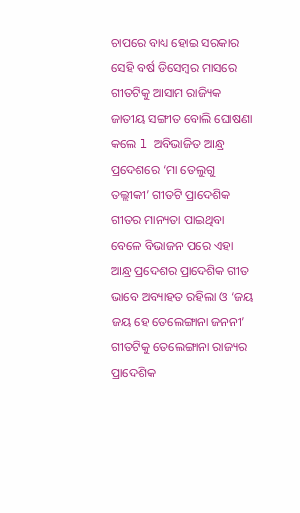ଚାପରେ ବାଧ୍ୟ ହୋଇ ସରକାର ସେହି ବର୍ଷ ଡିସେମ୍ଵର ମାସରେ ଗୀତଟିକୁ ଆସାମ ରାଜ୍ୟିକ ଜାତୀୟ ସଙ୍ଗୀତ ବୋଲି ଘୋଷଣା କଲେ l ଅବିଭାଜିତ ଆନ୍ଧ୍ର ପ୍ରଦେଶରେ ‘ମା ତେଲୁଗୁ ତଲ୍ଲୀକୀ’ ଗୀତଟି ପ୍ରାଦେଶିକ ଗୀତର ମାନ୍ୟତା ପାଇଥିବା ବେଳେ ବିଭାଜନ ପରେ ଏହା ଆନ୍ଧ୍ର ପ୍ରଦେଶର ପ୍ରାଦେଶିକ ଗୀତ ଭାବେ ଅବ୍ୟାହତ ରହିଲା ଓ ‘ଜୟ ଜୟ ହେ ତେଲେଙ୍ଗାନା ଜନନୀ’ ଗୀତଟିକୁ ତେଲେଙ୍ଗାନା ରାଜ୍ୟର ପ୍ରାଦେଶିକ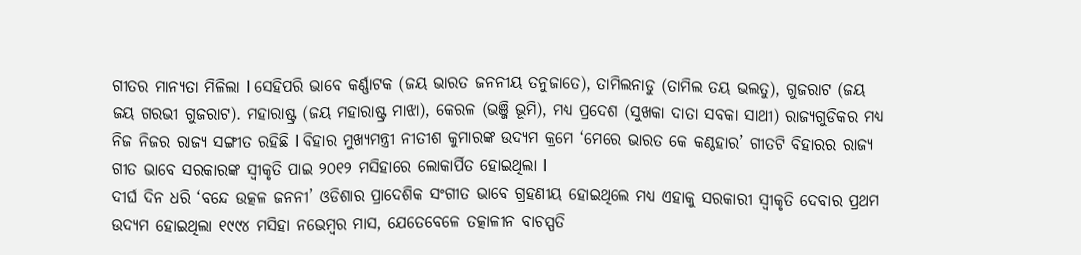ଗୀତର ମାନ୍ୟତା ମିଳିଲା l ସେହିପରି ଭାବେ କର୍ଣ୍ଣାଟକ (ଜୟ ଭାରତ ଜନନୀୟ ତନୁଜାତେ), ତାମିଲନାଡୁ (ତାମିଲ ତୟ ଭଲତୁ), ଗୁଜରାଟ (ଜୟ ଜୟ ଗରଭୀ ଗୁଜରାଟ). ମହାରାଷ୍ଟ୍ର (ଜୟ ମହାରାଷ୍ଟ୍ର ମାଝା), କେରଳ (ଭଞ୍ଜି ଭୂମି), ମଧ୍ୟ ପ୍ରଦେଶ (ସୁଖକା ଦାତା ସବକା ସାଥୀ) ରାଜ୍ୟଗୁଡିକର ମଧ୍ୟ ନିଜ ନିଜର ରାଜ୍ୟ ସଙ୍ଗୀତ ରହିଛି l ବିହାର ମୁଖ୍ୟମନ୍ତ୍ରୀ ନୀତୀଶ କୁମାରଙ୍କ ଉଦ୍ୟମ କ୍ରମେ ‘ମେରେ ଭାରତ କେ କଣ୍ଠହାର’ ଗୀତଟି ବିହାରର ରାଜ୍ୟ ଗୀତ ଭାବେ ସରକାରଙ୍କ ସ୍ଵୀକୃତି ପାଇ ୨୦୧୨ ମସିହାରେ ଲୋକାର୍ପିତ ହୋଇଥିଲା l
ଦୀର୍ଘ ଦିନ ଧରି ‘ବନ୍ଦେ ଉତ୍କଳ ଜନନୀ’ ଓଡିଶାର ପ୍ରାଦେଶିକ ସଂଗୀତ ଭାବେ ଗ୍ରହଣୀୟ ହୋଇଥିଲେ ମଧ୍ୟ ଏହାକୁ ସରକାରୀ ସ୍ଵୀକୃତି ଦେବାର ପ୍ରଥମ ଉଦ୍ୟମ ହୋଇଥିଲା ୧୯୯୪ ମସିହା ନଭେମ୍ଵର ମାସ, ଯେତେବେଳେ ତତ୍କାଳୀନ ବାଚସ୍ପତି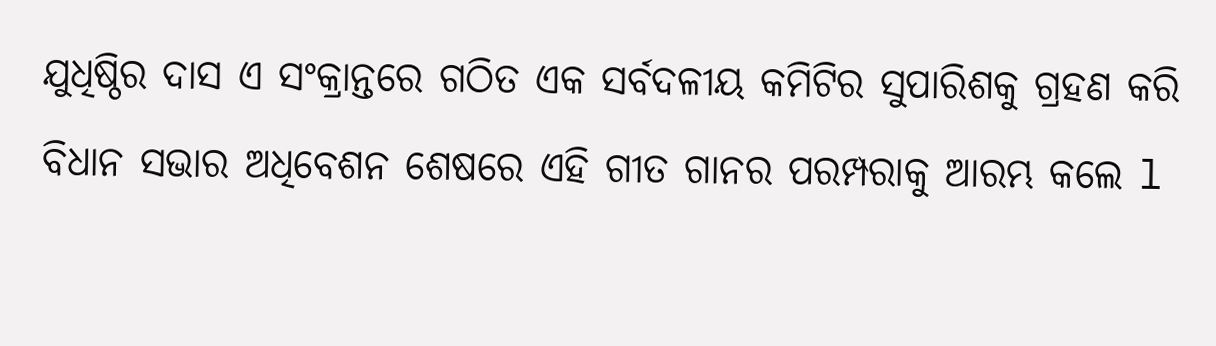ଯୁଧିଷ୍ଠିର ଦାସ ଏ ସଂକ୍ରାନ୍ତରେ ଗଠିତ ଏକ ସର୍ବଦଳୀୟ କମିଟିର ସୁପାରିଶକୁ ଗ୍ରହଣ କରି ବିଧାନ ସଭାର ଅଧିବେଶନ ଶେଷରେ ଏହି ଗୀତ ଗାନର ପରମ୍ପରାକୁ ଆରମ୍ଭ କଲେ l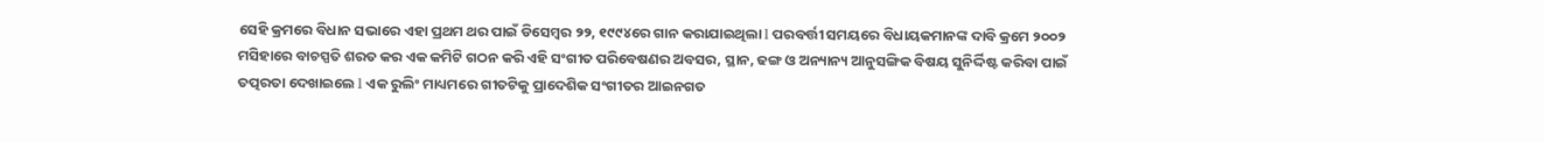ସେହି କ୍ରମରେ ବିଧାନ ସଭାରେ ଏହା ପ୍ରଥମ ଥର ପାଇଁ ଡିସେମ୍ଵର ୨୨, ୧୯୯୪ରେ ଗାନ କରାଯାଇଥିଲା l ପରବର୍ତ୍ତୀ ସମୟରେ ବିଧାୟକମାନଙ୍କ ଦାବି କ୍ରମେ ୨୦୦୨ ମସିହାରେ ବାଚସ୍ପତି ଶରତ କର ଏକ କମିଟି ଗଠନ କରି ଏହି ସଂଗୀତ ପରିବେଷଣର ଅବସର, ସ୍ଥାନ, ଢଙ୍ଗ ଓ ଅନ୍ୟାନ୍ୟ ଆନୁସଙ୍ଗିକ ବିଷୟ ସୁନିର୍ଦ୍ଦିଷ୍ଟ କରିବା ପାଇଁ ତତ୍ପରତା ଦେଖାଇଲେ l ଏକ ରୁଲିଂ ମାଧ୍ୟମରେ ଗୀତଟିକୁ ପ୍ରାଦେଶିକ ସଂଗୀତର ଆଇନଗତ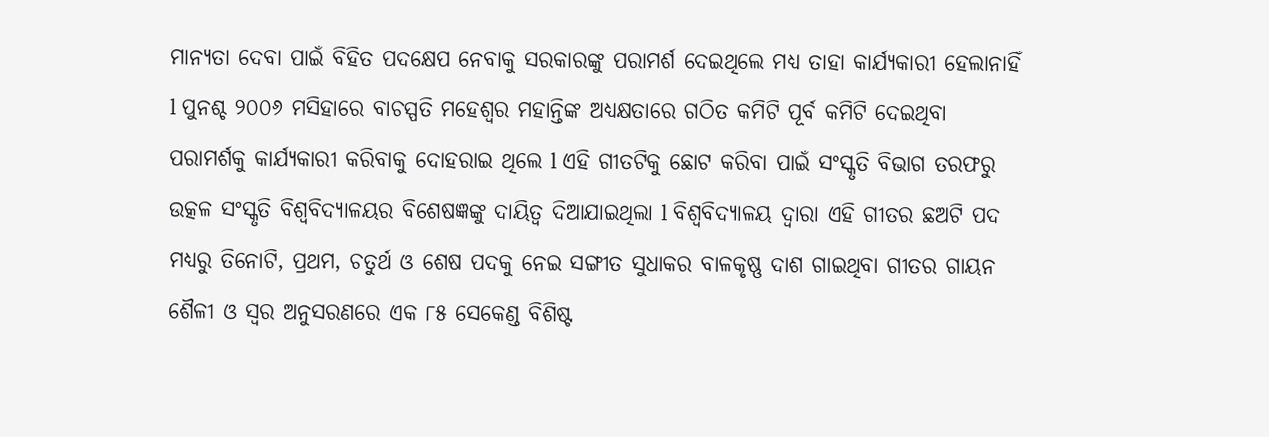ମାନ୍ୟତା ଦେବା ପାଇଁ ବିହିତ ପଦକ୍ଷେପ ନେବାକୁ ସରକାରଙ୍କୁ ପରାମର୍ଶ ଦେଇଥିଲେ ମଧ୍ୟ ତାହା କାର୍ଯ୍ୟକାରୀ ହେଲାନାହିଁ l ପୁନଶ୍ଚ ୨୦୦୬ ମସିହାରେ ବାଚସ୍ପତି ମହେଶ୍ଵର ମହାନ୍ତିଙ୍କ ଅଧ୍ୟକ୍ଷତାରେ ଗଠିତ କମିଟି ପୂର୍ବ କମିଟି ଦେଇଥିବା ପରାମର୍ଶକୁ କାର୍ଯ୍ୟକାରୀ କରିବାକୁ ଦୋହରାଇ ଥିଲେ l ଏହି ଗୀତଟିକୁ ଛୋଟ କରିବା ପାଇଁ ସଂସ୍କୃତି ବିଭାଗ ତରଫରୁ ଉତ୍କଳ ସଂସ୍କୃତି ବିଶ୍ଵବିଦ୍ୟାଳୟର ବିଶେଷଜ୍ଞଙ୍କୁ ଦାୟିତ୍ଵ ଦିଆଯାଇଥିଲା l ବିଶ୍ଵବିଦ୍ୟାଳୟ ଦ୍ଵାରା ଏହି ଗୀତର ଛଅଟି ପଦ ମଧ୍ୟରୁ ତିନୋଟି, ପ୍ରଥମ, ଚତୁର୍ଥ ଓ ଶେଷ ପଦକୁ ନେଇ ସଙ୍ଗୀତ ସୁଧାକର ବାଳକୃଷ୍ଣ ଦାଶ ଗାଇଥିବା ଗୀତର ଗାୟନ ଶୈଳୀ ଓ ସ୍ଵର ଅନୁସରଣରେ ଏକ ୮୫ ସେକେଣ୍ଡ ବିଶିଷ୍ଟ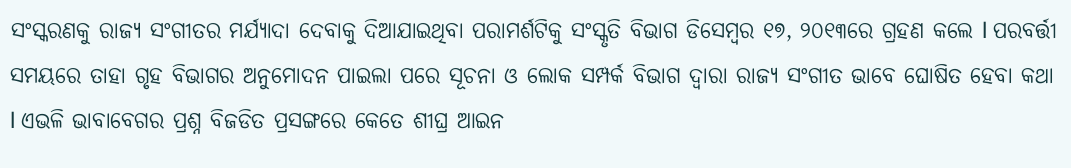ସଂସ୍କରଣକୁ ରାଜ୍ୟ ସଂଗୀତର ମର୍ଯ୍ୟାଦା ଦେବାକୁ ଦିଆଯାଇଥିବା ପରାମର୍ଶଟିକୁ ସଂସ୍କୃତି ବିଭାଗ ଡିସେମ୍ଵର ୧୭, ୨୦୧୩ରେ ଗ୍ରହଣ କଲେ l ପରବର୍ତ୍ତୀ ସମୟରେ ତାହା ଗୃହ ବିଭାଗର ଅନୁମୋଦନ ପାଇଲା ପରେ ସୂଚନା ଓ ଲୋକ ସମ୍ପର୍କ ବିଭାଗ ଦ୍ଵାରା ରାଜ୍ୟ ସଂଗୀତ ଭାବେ ଘୋଷିତ ହେବା କଥା l ଏଭଳି ଭାବାବେଗର ପ୍ରଶ୍ନ ବିଜଡିତ ପ୍ରସଙ୍ଗରେ କେତେ ଶୀଘ୍ର ଆଇନ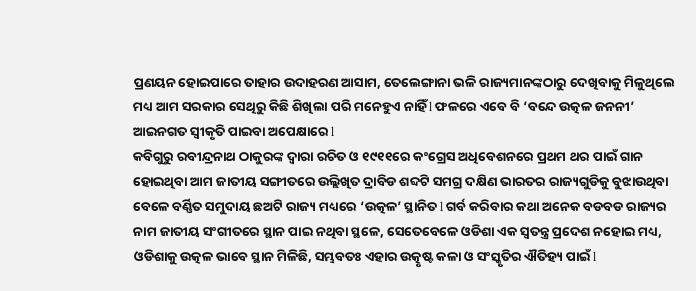ପ୍ରଣୟନ ହୋଇପାରେ ତାହାର ଉଦାହରଣ ଆସାମ, ତେଲେଙ୍ଗାନା ଭଳି ରାଜ୍ୟମାନଙ୍କଠାରୁ ଦେଖିବାକୁ ମିଳୁଥିଲେ ମଧ୍ୟ ଆମ ସରକାର ସେଥିରୁ କିଛି ଶିଖିଲା ପରି ମନେହୁଏ ନାହିଁ l ଫଳରେ ଏବେ ବି ‘ବନ୍ଦେ ଉତ୍କଳ ଜନନୀ’ ଆଇନଗତ ସ୍ଵୀକୃତି ପାଇବା ଅପେକ୍ଷାରେ l
କବିଗୁରୁ ରବୀନ୍ଦ୍ରନାଥ ଠାକୁରଙ୍କ ଦ୍ଵାରା ରଚିତ ଓ ୧୯୧୧ରେ କଂଗ୍ରେସ ଅଧିବେଶନରେ ପ୍ରଥମ ଥର ପାଇଁ ଗାନ ହୋଇଥିବା ଆମ ଜାତୀୟ ସଙ୍ଗୀତରେ ଉଲ୍ଲିଖିତ ଦ୍ରାବିଡ ଶବ୍ଦଟି ସମଗ୍ର ଦକ୍ଷିଣ ଭାରତର ରାଜ୍ୟଗୁଡିକୁ ବୁଝାଉଥିବା ବେଳେ ବର୍ଣ୍ଣିତ ସମୁଦାୟ ଛଅଟି ରାଜ୍ୟ ମଧ୍ୟରେ ‘ଉତ୍କଳ’ ସ୍ଥାନିତ l ଗର୍ବ କରିବାର କଥା ଅନେକ ବଡବଡ ରାଜ୍ୟର ନାମ ଜାତୀୟ ସଂଗୀତରେ ସ୍ଥାନ ପାଇ ନଥିବା ସ୍ଥଳେ, ସେତେବେଳେ ଓଡିଶା ଏକ ସ୍ଵତନ୍ତ୍ର ପ୍ରଦେଶ ନହୋଇ ମଧ୍ୟ, ଓଡିଶାକୁ ଉତ୍କଳ ଭାବେ ସ୍ଥାନ ମିଳିଛି, ସମ୍ଭବତଃ ଏହାର ଉତ୍କୃଷ୍ଟ କଳା ଓ ସଂସ୍କୃତିର ଐତିହ୍ୟ ପାଇଁ l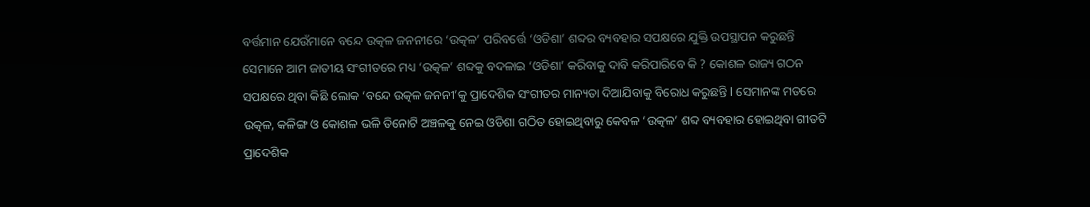ବର୍ତ୍ତମାନ ଯେଉଁମାନେ ବନ୍ଦେ ଉତ୍କଳ ଜନନୀରେ ‘ଉତ୍କଳ’ ପରିବର୍ତ୍ତେ ‘ଓଡିଶା’ ଶବ୍ଦର ବ୍ୟବହାର ସପକ୍ଷରେ ଯୁକ୍ତି ଉପସ୍ଥାପନ କରୁଛନ୍ତି ସେମାନେ ଆମ ଜାତୀୟ ସଂଗୀତରେ ମଧ୍ୟ ‘ଉତ୍କଳ’ ଶବ୍ଦକୁ ବଦଳାଇ ‘ଓଡିଶା’ କରିବାକୁ ଦାବି କରିପାରିବେ କି ? କୋଶଳ ରାଜ୍ୟ ଗଠନ ସପକ୍ଷରେ ଥିବା କିଛି ଲୋକ ‘ବନ୍ଦେ ଉତ୍କଳ ଜନନୀ’କୁ ପ୍ରାଦେଶିକ ସଂଗୀତର ମାନ୍ୟତା ଦିଆଯିବାକୁ ବିରୋଧ କରୁଛନ୍ତି l ସେମାନଙ୍କ ମତରେ ଉତ୍କଳ, କଳିଙ୍ଗ ଓ କୋଶଳ ଭଳି ତିନୋଟି ଅଞ୍ଚଳକୁ ନେଇ ଓଡିଶା ଗଠିତ ହୋଇଥିବାରୁ କେବଳ ‘ଉତ୍କଳ’ ଶବ୍ଦ ବ୍ୟବହାର ହୋଇଥିବା ଗୀତଟି ପ୍ରାଦେଶିକ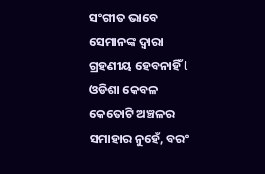ସଂଗୀତ ଭାବେ ସେମାନଙ୍କ ଦ୍ଵାରା ଗ୍ରହଣୀୟ ହେବନାହିଁ l ଓଡିଶା କେବଳ କେତୋଟି ଅଞ୍ଚଳର ସମାହାର ନୁହେଁ, ବରଂ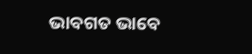ଭାବଗତ ଭାବେ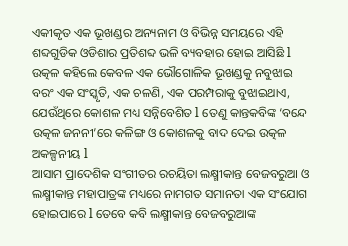ଏକୀକୃତ ଏକ ଭୂଖଣ୍ଡର ଅନ୍ୟନାମ ଓ ବିଭିନ୍ନ ସମୟରେ ଏହି ଶବ୍ଦଗୁଡିକ ଓଡିଶାର ପ୍ରତିଶବ୍ଦ ଭଳି ବ୍ୟବହାର ହୋଇ ଆସିଛି l ଉତ୍କଳ କହିଲେ କେବଳ ଏକ ଭୌଗୋଳିକ ଭୂଖଣ୍ଡକୁ ନବୁଝାଇ ବରଂ ଏକ ସଂସ୍କୃତି, ଏକ ଚଳଣି, ଏକ ପରମ୍ପରାକୁ ବୁଝାଇଥାଏ, ଯେଉଁଥିରେ କୋଶଳ ମଧ୍ୟ ସନ୍ନିବେଶିତ l ତେଣୁ କାନ୍ତକବିଙ୍କ ‘ବନ୍ଦେ ଉତ୍କଳ ଜନନୀ’ରେ କଳିଙ୍ଗ ଓ କୋଶଳକୁ ବାଦ ଦେଇ ଉତ୍କଳ ଅକଳ୍ପନୀୟ l
ଆସାମ ପ୍ରାଦେଶିକ ସଂଗୀତର ରଚୟିତା ଲକ୍ଷ୍ମୀକାନ୍ତ ବେଜବରୁଆ ଓ ଲକ୍ଷ୍ମୀକାନ୍ତ ମହାପାତ୍ରଙ୍କ ମଧ୍ୟରେ ନାମଗତ ସମାନତା ଏକ ସଂଯୋଗ ହୋଇପାରେ l ତେବେ କବି ଲକ୍ଷ୍ମୀକାନ୍ତ ବେଜବରୁଆଙ୍କ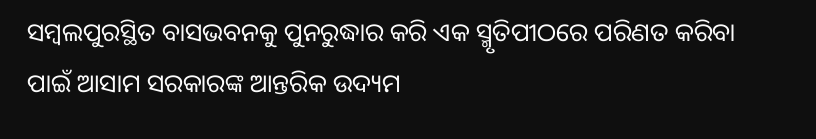ସମ୍ଵଲପୁରସ୍ଥିତ ବାସଭବନକୁ ପୁନରୁଦ୍ଧାର କରି ଏକ ସ୍ମୃତିପୀଠରେ ପରିଣତ କରିବା ପାଇଁ ଆସାମ ସରକାରଙ୍କ ଆନ୍ତରିକ ଉଦ୍ୟମ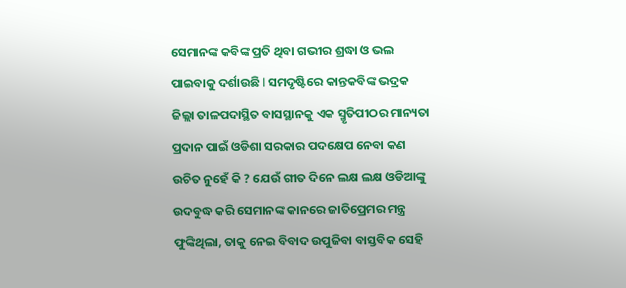ସେମାନଙ୍କ କବିଙ୍କ ପ୍ରତି ଥିବା ଗଭୀର ଶ୍ରଦ୍ଧା ଓ ଭଲ ପାଇବାକୁ ଦର୍ଶାଉଛି l ସମଦୃଷ୍ଟିରେ କାନ୍ତକବିଙ୍କ ଭଦ୍ରକ ଜିଲ୍ଲା ତାଳପଦାସ୍ଥିତ ବାସସ୍ଥାନକୁ ଏକ ସ୍ମୃତିପୀଠର ମାନ୍ୟତା ପ୍ରଦାନ ପାଇଁ ଓଡିଶା ସରକାର ପଦକ୍ଷେପ ନେବା କଣ ଉଚିତ ନୁହେଁ କି ? ଯେଉଁ ଗୀତ ଦିନେ ଲକ୍ଷ ଲକ୍ଷ ଓଡିଆଙ୍କୁ ଉଦବୁଦ୍ଧ କରି ସେମାନଙ୍କ କାନରେ ଜାତିପ୍ରେମର ମନ୍ତ୍ର ଫୁଙ୍କିଥିଲା, ତାକୁ ନେଇ ବିବାଦ ଉପୁଜିବା ବାସ୍ତବିକ ସେହି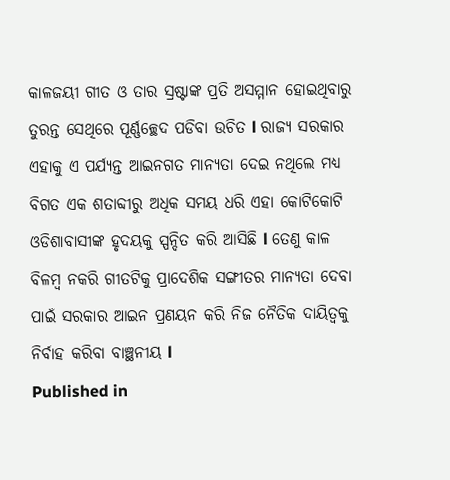କାଳଜୟୀ ଗୀତ ଓ ତାର ସ୍ରଷ୍ଟାଙ୍କ ପ୍ରତି ଅସମ୍ମାନ ହୋଇଥିବାରୁ ତୁରନ୍ତ ସେଥିରେ ପୂର୍ଣ୍ଣଚ୍ଛେଦ ପଡିବା ଉଚିତ l ରାଜ୍ୟ ସରକାର ଏହାକୁ ଏ ପର୍ଯ୍ୟନ୍ତ ଆଇନଗତ ମାନ୍ୟତା ଦେଇ ନଥିଲେ ମଧ୍ୟ ବିଗତ ଏକ ଶତାବ୍ଦୀରୁ ଅଧିକ ସମୟ ଧରି ଏହା କୋଟିକୋଟି ଓଡିଶାବାସୀଙ୍କ ହୃଦୟକୁ ସ୍ପନ୍ଦିତ କରି ଆସିଛି l ତେଣୁ କାଳ ବିଳମ୍ଵ ନକରି ଗୀତଟିକୁ ପ୍ରାଦେଶିକ ସଙ୍ଗୀତର ମାନ୍ୟତା ଦେବା ପାଇଁ ସରକାର ଆଇନ ପ୍ରଣୟନ କରି ନିଜ ନୈତିକ ଦାୟିତ୍ଵକୁ ନିର୍ବାହ କରିବା ବାଞ୍ଛନୀୟ l
Published in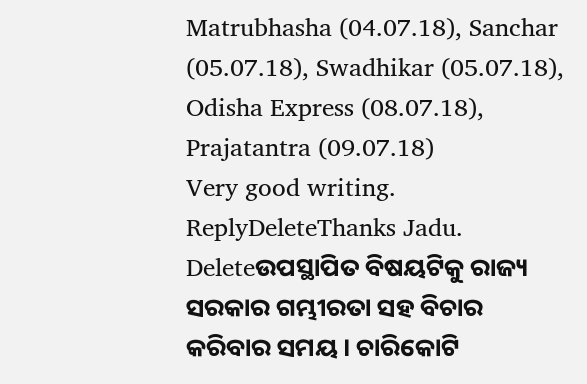Matrubhasha (04.07.18), Sanchar (05.07.18), Swadhikar (05.07.18), Odisha Express (08.07.18), Prajatantra (09.07.18)
Very good writing.
ReplyDeleteThanks Jadu.
Deleteଉପସ୍ଥାପିତ ବିଷୟଟିକୁ ରାଜ୍ୟ ସରକାର ଗମ୍ଭୀରତା ସହ ବିଚାର କରିବାର ସମୟ । ଚାରିକୋଟି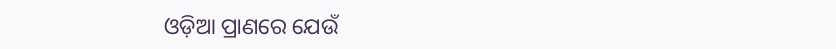ଓଡ଼ିଆ ପ୍ରାଣରେ ଯେଉଁ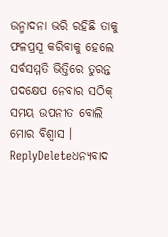ଉନ୍ମାଦନା ଭରି ରହିଛି ତାକୁ ଫଳପ୍ରସୂ କରିବାକୁ ହେଲେ ସର୍ବସମ୍ମତି ଭିତ୍ତିରେ ତୁରନ୍ତ ପଦକ୍ଷେପ ନେବାର ସଠିକ୍ ସମୟ ଉପନୀତ ବୋଲି ମୋର ବିଶ୍ବାସ ।
ReplyDeleteଧନ୍ୟବାଦ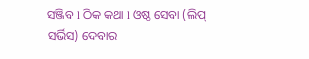ସଞ୍ଜିବ l ଠିକ କଥା l ଓଷ୍ଠ ସେବା (ଲିପ୍ ସର୍ଭିସ) ଦେବାର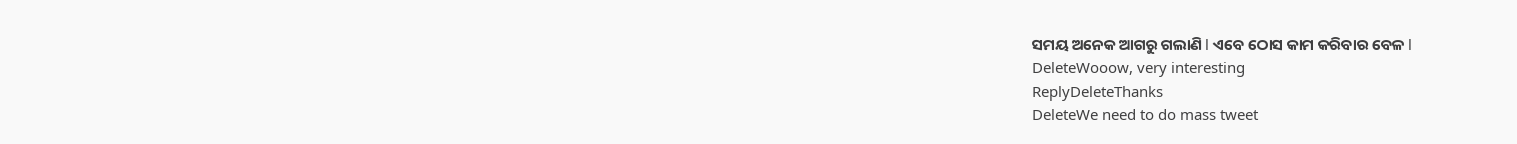ସମୟ ଅନେକ ଆଗରୁ ଗଲାଣି l ଏବେ ଠୋସ କାମ କରିବାର ବେଳ l
DeleteWooow, very interesting
ReplyDeleteThanks
DeleteWe need to do mass tweet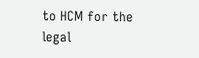to HCM for the legal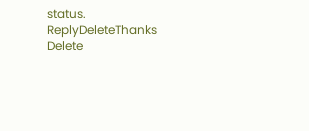status.
ReplyDeleteThanks
Delete